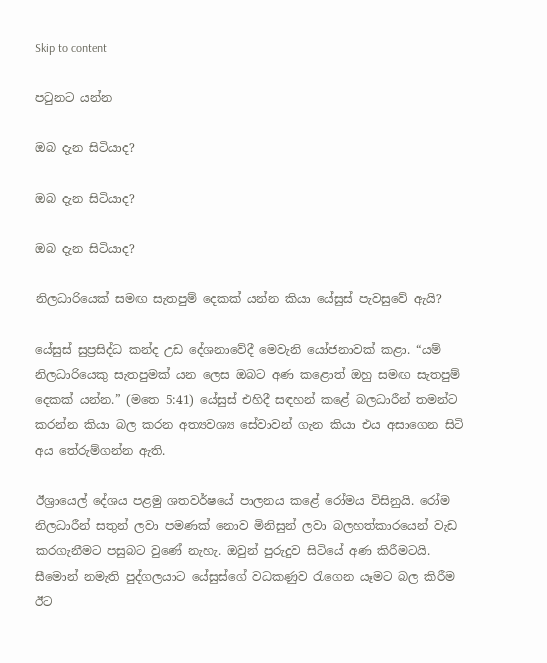Skip to content

පටුනට යන්න

ඔබ දැන සිටියාද?

ඔබ දැන සිටියාද?

ඔබ දැන සිටියාද?

නිලධාරියෙක් සමඟ සැතපුම් දෙකක් යන්න කියා යේසුස් පැවසුවේ ඇයි?

යේසුස් සුප්‍රසිද්ධ කන්ද උඩ දේශනාවේදී මෙවැනි යෝජනාවක් කළා. “යම් නිලධාරියෙකු සැතපුමක් යන ලෙස ඔබට අණ කළොත් ඔහු සමඟ සැතපුම් දෙකක් යන්න.” (මතෙ 5:41) යේසුස් එහිදී සඳහන් කළේ බලධාරීන් තමන්ට කරන්න කියා බල කරන අත්‍යවශ්‍ය සේවාවන් ගැන කියා එය අසාගෙන සිටි අය තේරුම්ගන්න ඇති.

ඊශ්‍රායෙල් දේශය පළමු ශතවර්ෂයේ පාලනය කළේ රෝමය විසිනුයි. රෝම නිලධාරීන් සතුන් ලවා පමණක් නොව මිනිසුන් ලවා බලහත්කාරයෙන් වැඩ කරගැනීමට පසුබට වුණේ නැහැ. ඔවුන් පුරුදුව සිටියේ අණ කිරීමටයි. සීමොන් නමැති පුද්ගලයාට යේසුස්ගේ වධකණුව රැගෙන යෑමට බල කිරීම ඊට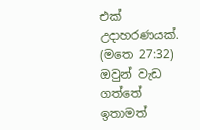එක් උදාහරණයක්. (මතෙ 27:32) ඔවුන් වැඩ ගත්තේ ඉතාමත්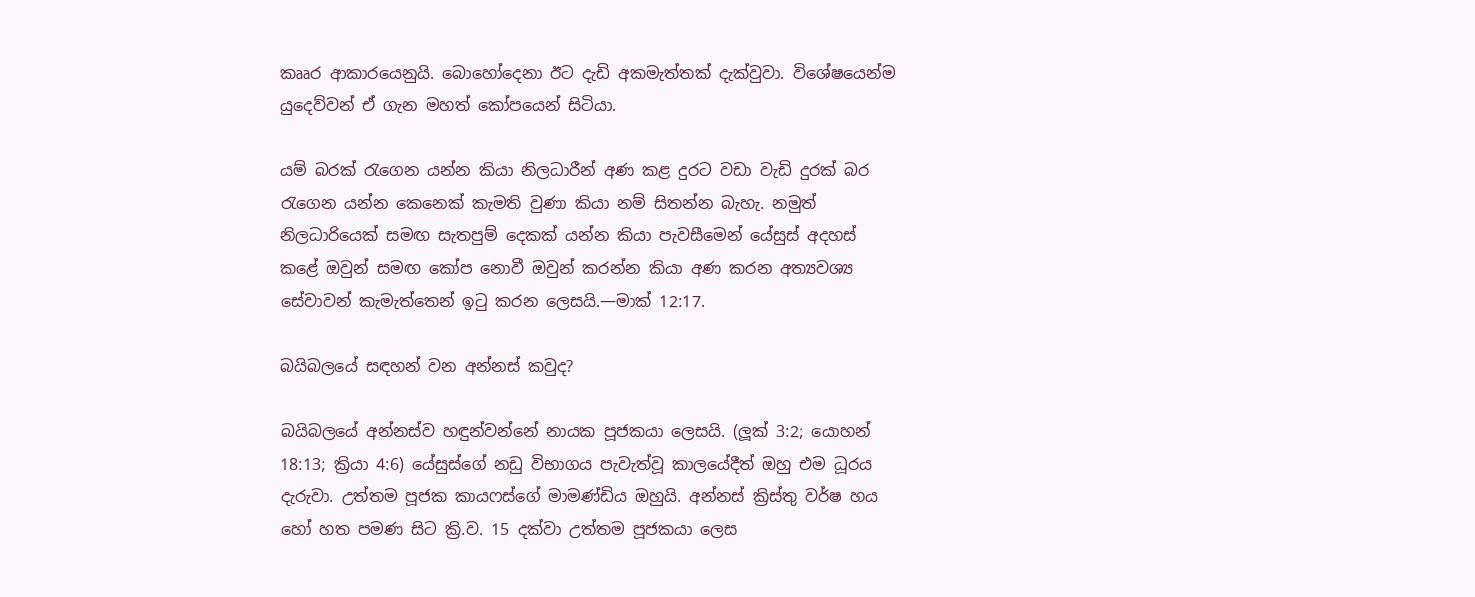කෲර ආකාරයෙනුයි. බොහෝදෙනා ඊට දැඩි අකමැත්තක් දැක්වුවා. විශේෂයෙන්ම යුදෙව්වන් ඒ ගැන මහත් කෝපයෙන් සිටියා.

යම් බරක් රැගෙන යන්න කියා නිලධාරීන් අණ කළ දුරට වඩා වැඩි දුරක් බර රැගෙන යන්න කෙනෙක් කැමති වුණා කියා නම් සිතන්න බැහැ. නමුත් නිලධාරියෙක් සමඟ සැතපුම් දෙකක් යන්න කියා පැවසීමෙන් යේසුස් අදහස් කළේ ඔවුන් සමඟ කෝප නොවී ඔවුන් කරන්න කියා අණ කරන අත්‍යවශ්‍ය සේවාවන් කැමැත්තෙන් ඉටු කරන ලෙසයි.—මාක් 12:17.

බයිබලයේ සඳහන් වන අන්නස් කවුද?

බයිබලයේ අන්නස්ව හඳුන්වන්නේ නායක පූජකයා ලෙසයි. (ලූක් 3:2; යොහන් 18:13; ක්‍රියා 4:6) යේසුස්ගේ නඩු විභාගය පැවැත්වූ කාලයේදීත් ඔහු එම ධූරය දැරුවා. උත්තම පූජක කායෆස්ගේ මාමණ්ඩිය ඔහුයි. අන්නස් ක්‍රිස්තු වර්ෂ හය හෝ හත පමණ සිට ක්‍රි.ව. 15 දක්වා උත්තම පූජකයා ලෙස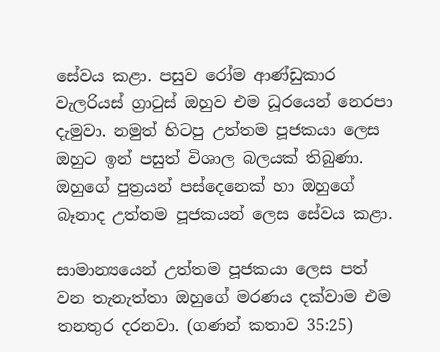සේවය කළා. පසුව රෝම ආණ්ඩුකාර වැලරියස් ග්‍රාටුස් ඔහුව එම ධූරයෙන් නෙරපා දැමුවා. නමුත් හිටපු උත්තම පූජකයා ලෙස ඔහුට ඉන් පසුත් විශාල බලයක් තිබුණා. ඔහුගේ පුත්‍රයන් පස්දෙනෙක් හා ඔහුගේ බෑනාද උත්තම පූජකයන් ලෙස සේවය කළා.

සාමාන්‍යයෙන් උත්තම පූජකයා ලෙස පත් වන තැනැත්තා ඔහුගේ මරණය දක්වාම එම තනතුර දරනවා. (ගණන් කතාව 35:25)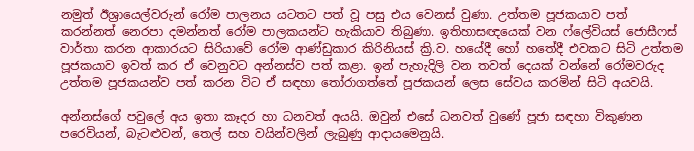නමුත් ඊශ්‍රායෙල්වරුන් රෝම පාලනය යටතට පත් වූ පසු එය වෙනස් වුණා. උත්තම පූජකයාව පත් කරන්නත් නෙරපා දමන්නත් රෝම පාලකයන්ට හැකියාව තිබුණා. ඉතිහාසඥයෙක් වන ෆ්ලේවියස් ජොසීෆස් වාර්තා කරන ආකාරයට සිරියාවේ රෝම ආණ්ඩුකාර කිරිනියස් ක්‍රි.ව. හයේදී හෝ හතේදී එවකට සිටි උත්තම පූජකයාව ඉවත් කර ඒ වෙනුවට අන්නස්ව පත් කළා. ඉන් පැහැදිලි වන තවත් දෙයක් වන්නේ රෝමවරුද උත්තම පූජකයන්ව පත් කරන විට ඒ සඳහා තෝරාගත්තේ පූජකයන් ලෙස සේවය කරමින් සිටි අයවයි.

අන්නස්ගේ පවුලේ අය ඉතා කෑදර හා ධනවත් අයයි. ඔවුන් එසේ ධනවත් වුණේ පූජා සඳහා විකුණන පරෙවියන්, බැටළුවන්, තෙල් සහ වයින්වලින් ලැබුණු ආදායමෙනුයි.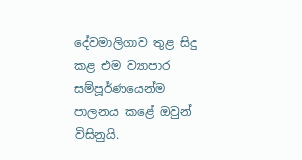දේවමාලිගාව තුළ සිදු කළ එම ව්‍යාපාර සම්පූර්ණයෙන්ම පාලනය කළේ ඔවුන් විසිනුයි.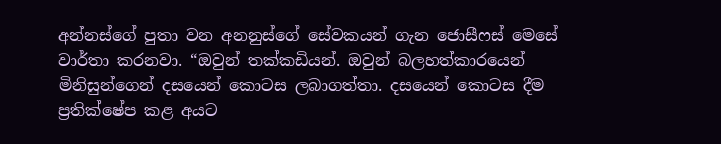අන්නස්ගේ පුතා වන අනනුස්ගේ සේවකයන් ගැන ජොසීෆස් මෙසේ වාර්තා කරනවා. “ඔවුන් තක්කඩියන්. ඔවුන් බලහත්කාරයෙන් මිනිසුන්ගෙන් දසයෙන් කොටස ලබාගත්තා. දසයෙන් කොටස දීම ප්‍රතික්ෂේප කළ අයට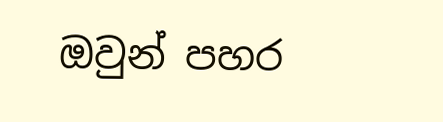ඔවුන් පහර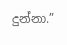දුන්නා.”